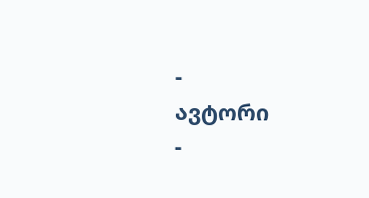-
ავტორი
-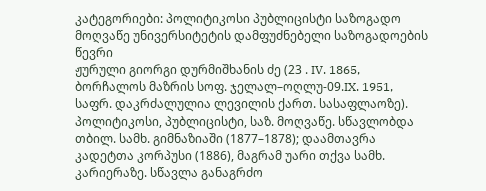კატეგორიები: პოლიტიკოსი პუბლიცისტი საზოგადო მოღვაწე უნივერსიტეტის დამფუძნებელი საზოგადოების წევრი
ჟურული გიორგი დურმიშხანის ძე (23 . IV. 1865, ბორჩალოს მაზრის სოფ. ჯელალ–ოღლუ-09.IX. 1951, საფრ. დაკრძალულია ლევილის ქართ. სასაფლაოზე). პოლიტიკოსი, პუბლიცისტი, საზ. მოღვაწე. სწავლობდა თბილ. სამხ. გიმნაზიაში (1877–1878); დაამთავრა კადეტთა კორპუსი (1886), მაგრამ უარი თქვა სამხ. კარიერაზე. სწავლა განაგრძო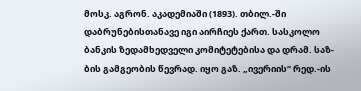მოსკ. აგრონ. აკადემიაში (1893). თბილ.-ში დაბრუნებისთანავე იგი აირჩიეს ქართ. სასკოლო ბანკის ზედამხედველი კომიტეტებისა და დრამ. საზ-ბის გამგეობის წევრად. იყო გაზ. „ივერიის“ რედ.-ის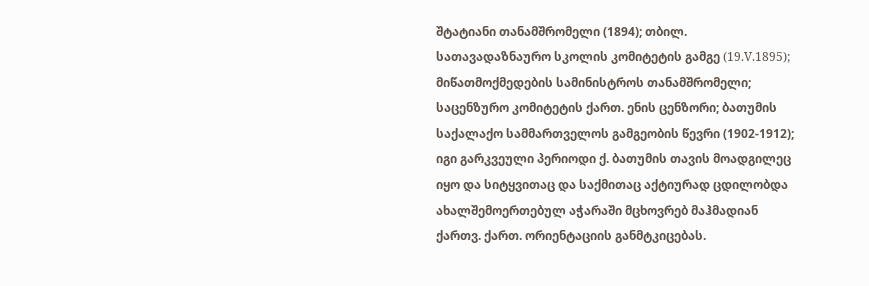შტატიანი თანამშრომელი (1894); თბილ. სათავადაზნაურო სკოლის კომიტეტის გამგე (19.V.1895); მიწათმოქმედების სამინისტროს თანამშრომელი; საცენზურო კომიტეტის ქართ. ენის ცენზორი; ბათუმის საქალაქო სამმართველოს გამგეობის წევრი (1902-1912); იგი გარკვეული პერიოდი ქ. ბათუმის თავის მოადგილეც იყო და სიტყვითაც და საქმითაც აქტიურად ცდილობდა ახალშემოერთებულ აჭარაში მცხოვრებ მაჰმადიან ქართვ. ქართ. ორიენტაციის განმტკიცებას.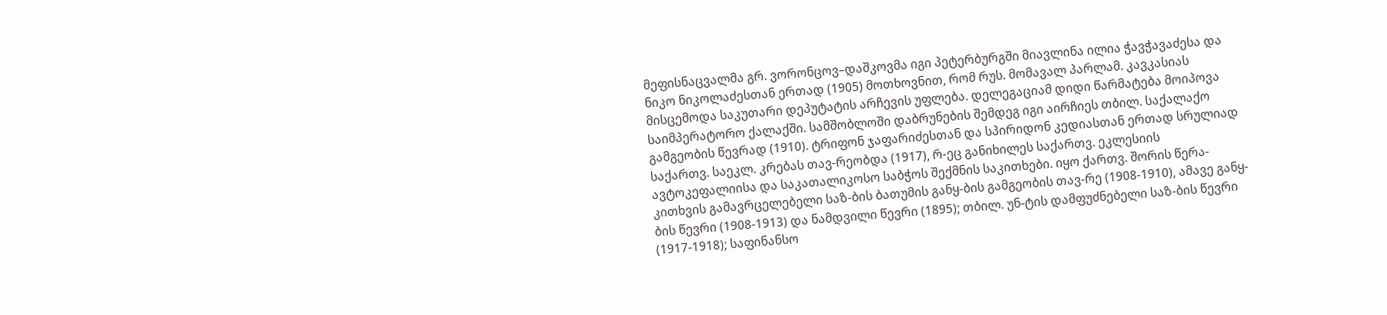მეფისნაცვალმა გრ. ვორონცოვ–დაშკოვმა იგი პეტერბურგში მიავლინა ილია ჭავჭავაძესა და ნიკო ნიკოლაძესთან ერთად (1905) მოთხოვნით, რომ რუს. მომავალ პარლამ. კავკასიას მისცემოდა საკუთარი დეპუტატის არჩევის უფლება. დელეგაციამ დიდი წარმატება მოიპოვა საიმპერატორო ქალაქში. სამშობლოში დაბრუნების შემდეგ იგი აირჩიეს თბილ. საქალაქო გამგეობის წევრად (1910). ტრიფონ ჯაფარიძესთან და სპირიდონ კედიასთან ერთად სრულიად საქართვ. საეკლ. კრებას თავ-რეობდა (1917), რ-ეც განიხილეს საქართვ. ეკლესიის ავტოკეფალიისა და საკათალიკოსო საბჭოს შექმნის საკითხები. იყო ქართვ. შორის წერა-კითხვის გამავრცელებელი საზ-ბის ბათუმის განყ-ბის გამგეობის თავ-რე (1908-1910), ამავე განყ-ბის წევრი (1908-1913) და ნამდვილი წევრი (1895); თბილ. უნ-ტის დამფუძნებელი საზ-ბის წევრი (1917-1918); საფინანსო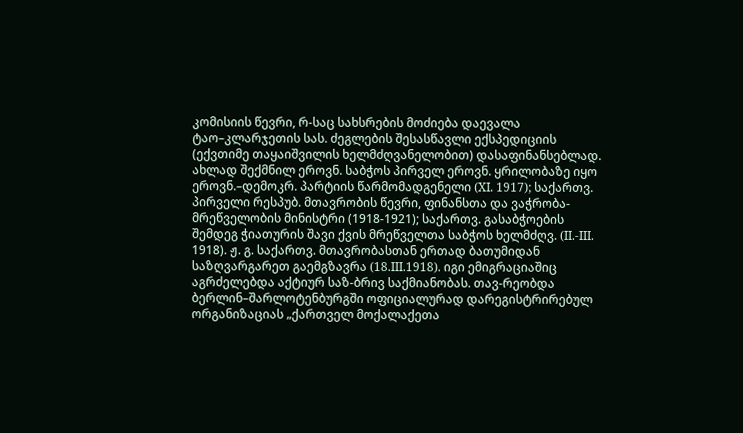კომისიის წევრი, რ-საც სახსრების მოძიება დაევალა ტაო–კლარჯეთის სას. ძეგლების შესასწავლი ექსპედიციის (ექვთიმე თაყაიშვილის ხელმძღვანელობით) დასაფინანსებლად. ახლად შექმნილ ეროვნ. საბჭოს პირველ ეროვნ. ყრილობაზე იყო ეროვნ.–დემოკრ. პარტიის წარმომადგენელი (XI. 1917); საქართვ. პირველი რესპუბ. მთავრობის წევრი, ფინანსთა და ვაჭრობა-მრეწველობის მინისტრი (1918-1921); საქართვ. გასაბჭოების შემდეგ ჭიათურის შავი ქვის მრეწველთა საბჭოს ხელმძღვ. (II.-III. 1918). ჟ. გ. საქართვ. მთავრობასთან ერთად ბათუმიდან საზღვარგარეთ გაემგზავრა (18.III.1918). იგი ემიგრაციაშიც აგრძელებდა აქტიურ საზ-ბრივ საქმიანობას. თავ-რეობდა ბერლინ–შარლოტენბურგში ოფიციალურად დარეგისტრირებულ ორგანიზაციას „ქართველ მოქალაქეთა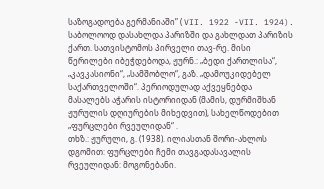საზოგადოება გერმანიაში” ( VII. 1922 -VII. 1924). საბოლოოდ დასახლდა პარიზში და გახლდათ პარიზის ქართ. სათვისტომოს პირველი თავ-რე. მისი წერილები იბეჭდებოდა, ჟურნ.: „ბედი ქართლისა“, „კავკასიონი“, „სამშობლო“, გაზ. „დამოუკიდებელ საქართველოში“. პერიოდულად აქვეყნებდა მასალებს აჭარის ისტორიიდან (მამის, დურმიშხან ჟურულის დღიურების მიხედვით), სახელწოდებით „ფურცლები რვეულიდან“ .
თხზ.: ჟურული, გ. (1938). ილიასთან შორი-ახლოს დგომით: ფურცლები ჩემი თავგადასავალის რვეულიდან: მოგონებანი.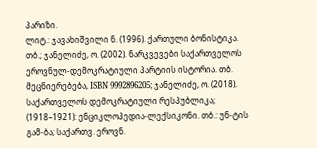პარიზი.
ლიტ.: ჯავახიშვილი ნ. (1996). ქართული ბონისტიკა. თბ.; ჯანელიძე, ო. (2002). ნარკვევები საქართველოს ეროვნულ-დემოკრატიული პარტიის ისტორია. თბ. მეცნიერებება, ISBN 9992896205; ჯანელიძე, ო. (2018). საქართველოს დემოკრატიული რესპუბლიკა; (1918–1921): ენციკლოპედია-ლექსიკონი. თბ.: უნ-ტის გამ-ბა; საქართვ. ეროვნ.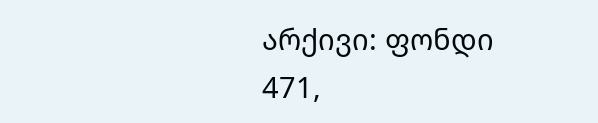არქივი: ფონდი 471,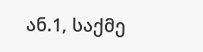ან.1, საქმე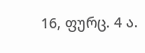16, ფურც. 4 ა.